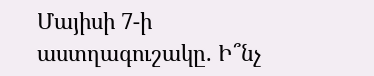Մայիսի 7-ի աստղագուշակը. Ի՞նչ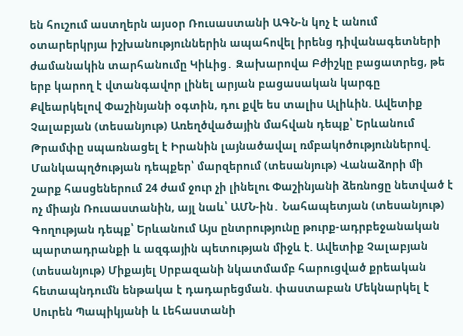են հուշում աստղերն այսօր Ռուսաստանի ԱԳՆ-ն կոչ է անում օտարերկրյա իշխանություններին ապահովել իրենց դիվանագետների ժամանակին տարհանումը Կիևից․ Զախարովա Բժիշկը բացատրեց, թե երբ կարող է վտանգավոր լինել արյան բացասական կարգը Քվեարկելով Փաշինյանի օգտին, դու քվե ես տալիս Ալիևին. Ավետիք Չալաբյան (տեսանյութ) Առեղծվածային մահվան դեպք՝ Երևանում Թրամփը սպառնացել է Իրանին լայնածավալ ռմբակոծություններով. Մանկապղծության դեպքեր՝ մարզերում (տեսանյութ) Վանաձորի մի շարք հասցեներում 24 ժամ ջուր չի լինելու Փաշինյանի ձեռնոցը նետված է ոչ միայն Ռուսաստանին, այլ նաև՝ ԱՄՆ-ին․ Նահապետյան (տեսանյութ) Գողության դեպք՝ Երևանում Այս ընտրությունը թուրք-ադրբեջանական պարտադրանքի և ազգային պետության միջև է. Ավետիք Չալաբյան (տեսանյութ) Միքայել Սրբազանի նկատմամբ հարուցված քրեական հետապնդումն ենթակա է դադարեցման. փաստաբան Մեկնարկել է Սուրեն Պապիկյանի և Լեհաստանի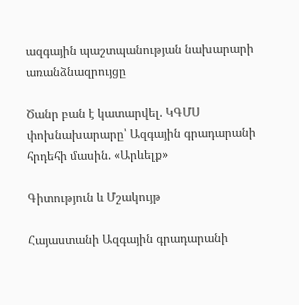ազգային պաշտպանության նախարարի առանձնազրույցը

Ծանր բան է կատարվել. ԿԳՄՍ փոխնախարարը՝ Ազգային գրադարանի հրդեհի մասին. «Արևելք»

Գիտություն և Մշակույթ

Հայաստանի Ազգային գրադարանի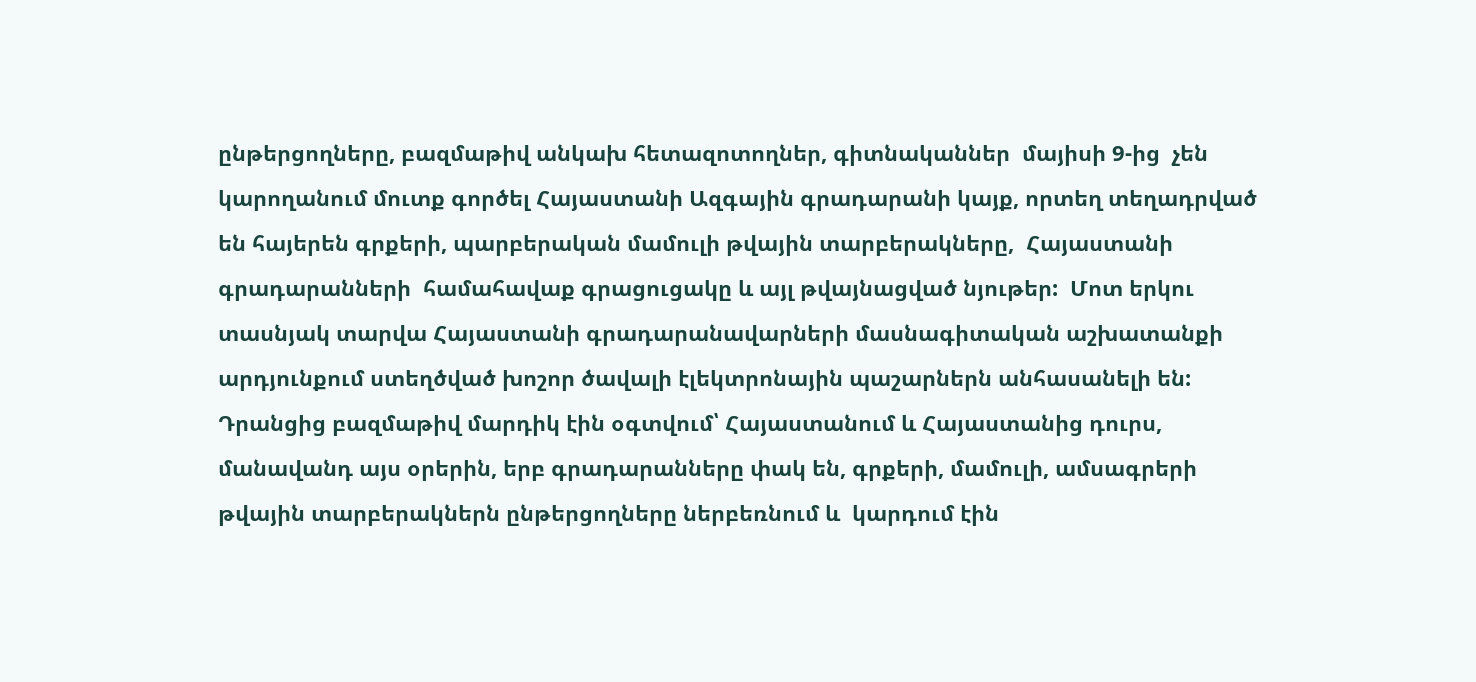ընթերցողները, բազմաթիվ անկախ հետազոտողներ, գիտնականներ  մայիսի 9-ից  չեն կարողանում մուտք գործել Հայաստանի Ազգային գրադարանի կայք, որտեղ տեղադրված են հայերեն գրքերի, պարբերական մամուլի թվային տարբերակները,  Հայաստանի գրադարանների  համահավաք գրացուցակը և այլ թվայնացված նյութեր:  Մոտ երկու տասնյակ տարվա Հայաստանի գրադարանավարների մասնագիտական աշխատանքի արդյունքում ստեղծված խոշոր ծավալի էլեկտրոնային պաշարներն անհասանելի են: Դրանցից բազմաթիվ մարդիկ էին օգտվում՝ Հայաստանում և Հայաստանից դուրս, մանավանդ այս օրերին, երբ գրադարանները փակ են, գրքերի, մամուլի, ամսագրերի թվային տարբերակներն ընթերցողները ներբեռնում և  կարդում էին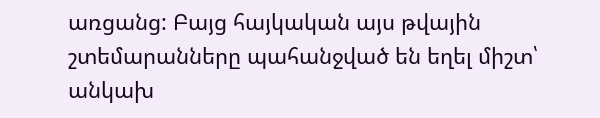առցանց: Բայց հայկական այս թվային շտեմարանները պահանջված են եղել միշտ՝ անկախ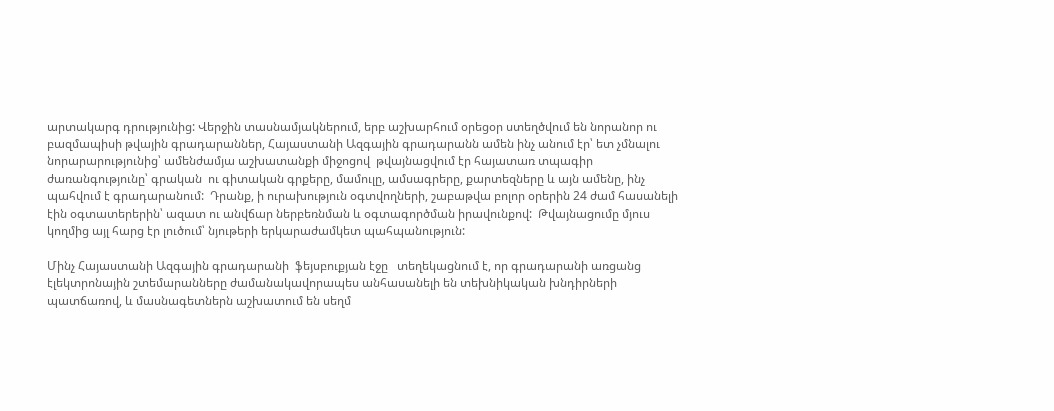արտակարգ դրությունից: Վերջին տասնամյակներում, երբ աշխարհում օրեցօր ստեղծվում են նորանոր ու բազմապիսի թվային գրադարաններ, Հայաստանի Ազգային գրադարանն ամեն ինչ անում էր՝ ետ չմնալու նորարարությունից՝ ամենժամյա աշխատանքի միջոցով  թվայնացվում էր հայատառ տպագիր ժառանգությունը՝ գրական  ու գիտական գրքերը, մամուլը, ամսագրերը, քարտեզները և այն ամենը, ինչ պահվում է գրադարանում:  Դրանք, ի ուրախություն օգտվողների, շաբաթվա բոլոր օրերին 24 ժամ հասանելի էին օգտատերերին՝ ազատ ու անվճար ներբեռնման և օգտագործման իրավունքով:  Թվայնացումը մյուս կողմից այլ հարց էր լուծում՝ նյութերի երկարաժամկետ պահպանություն:

Մինչ Հայաստանի Ազգային գրադարանի  ֆեյսբուքյան էջը   տեղեկացնում է, որ գրադարանի առցանց էլեկտրոնային շտեմարանները ժամանակավորապես անհասանելի են տեխնիկական խնդիրների պատճառով, և մասնագետներն աշխատում են սեղմ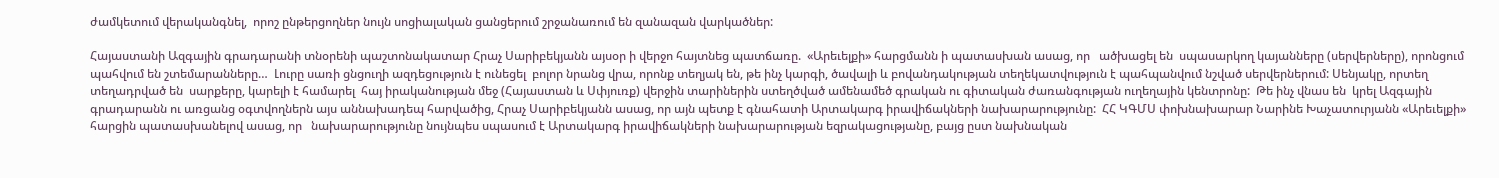ժամկետում վերականգնել,  որոշ ընթերցողներ նույն սոցիալական ցանցերում շրջանառում են զանազան վարկածներ:

Հայաստանի Ազգային գրադարանի տնօրենի պաշտոնակատար Հրաչ Սարիբեկյանն այսօր ի վերջո հայտնեց պատճառը.  «Արեւելքի» հարցմանն ի պատասխան ասաց, որ   ածխացել են  սպասարկող կայանները (սերվերները), որոնցում պահվում են շտեմարանները…  Լուրը սառի ցնցուղի ազդեցություն է ունեցել  բոլոր նրանց վրա, որոնք տեղյակ են, թե ինչ կարգի, ծավալի և բովանդակության տեղեկատվություն է պահպանվում նշված սերվերներում: Սենյակը, որտեղ տեղադրված են  սարքերը, կարելի է համարել  հայ իրականության մեջ (Հայաստան և Սփյուռք) վերջին տարիներին ստեղծված ամենամեծ գրական ու գիտական ժառանգության ուղեղային կենտրոնը:  Թե ինչ վնաս են  կրել Ազգային գրադարանն ու առցանց օգտվողներն այս աննախադեպ հարվածից, Հրաչ Սարիբեկյանն ասաց, որ այն պետք է գնահատի Արտակարգ իրավիճակների նախարարությունը:  ՀՀ ԿԳՄՍ փոխնախարար Նարինե Խաչատուրյանն «Արեւելքի» հարցին պատասխանելով ասաց, որ   նախարարությունը նույնպես սպասում է Արտակարգ իրավիճակների նախարարության եզրակացությանը, բայց ըստ նախնական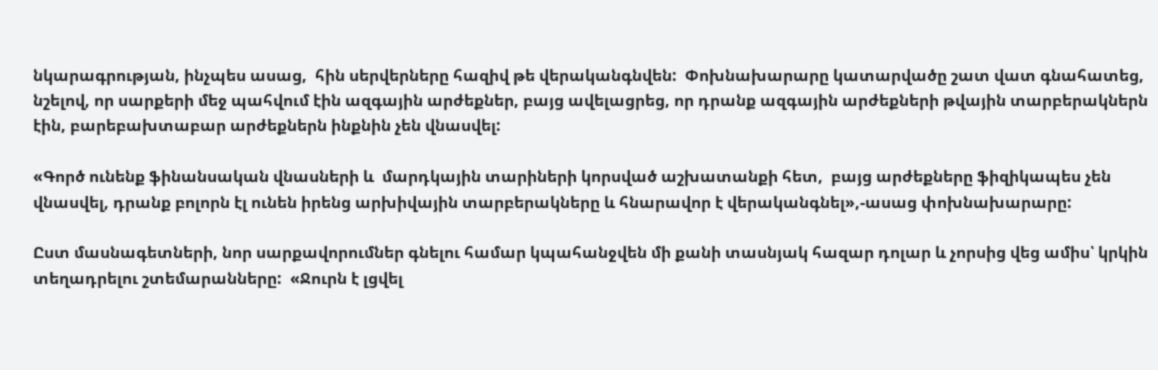նկարագրության, ինչպես ասաց,  հին սերվերները հազիվ թե վերականգնվեն:  Փոխնախարարը կատարվածը շատ վատ գնահատեց, նշելով, որ սարքերի մեջ պահվում էին ազգային արժեքներ, բայց ավելացրեց, որ դրանք ազգային արժեքների թվային տարբերակներն էին, բարեբախտաբար արժեքներն ինքնին չեն վնասվել:

«Գործ ունենք ֆինանսական վնասների և  մարդկային տարիների կորսված աշխատանքի հետ,  բայց արժեքները ֆիզիկապես չեն վնասվել, դրանք բոլորն էլ ունեն իրենց արխիվային տարբերակները և հնարավոր է վերականգնել»,-ասաց փոխնախարարը:

Ըստ մասնագետների, նոր սարքավորումներ գնելու համար կպահանջվեն մի քանի տասնյակ հազար դոլար և չորսից վեց ամիս՝ կրկին տեղադրելու շտեմարանները:  «Ջուրն է լցվել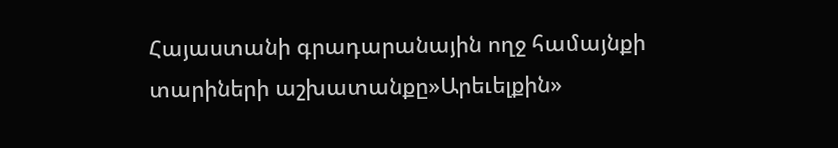Հայաստանի գրադարանային ողջ համայնքի տարիների աշխատանքը»Արեւելքին»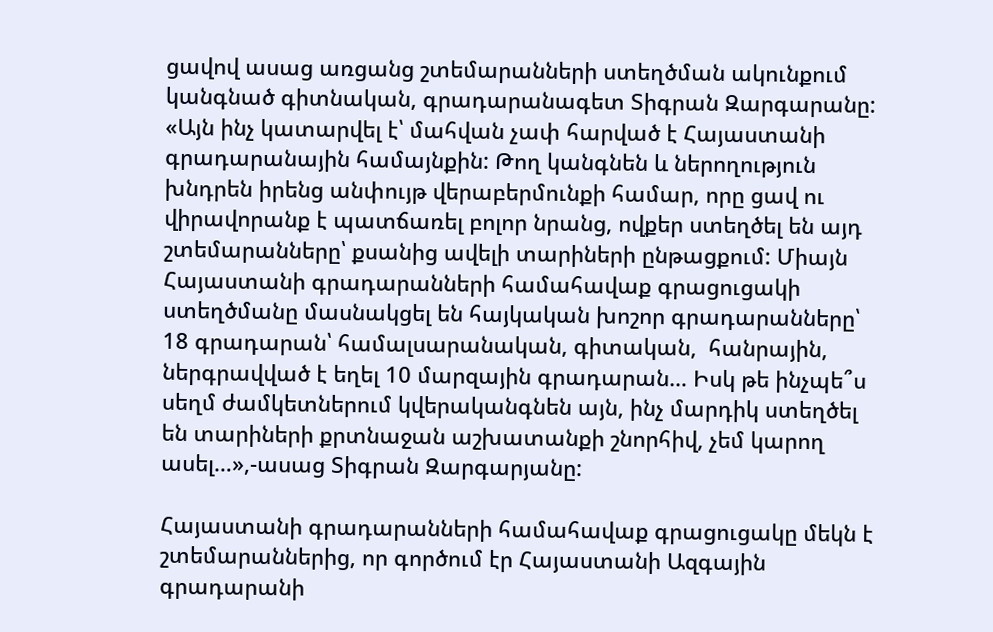ցավով ասաց առցանց շտեմարանների ստեղծման ակունքում կանգնած գիտնական, գրադարանագետ Տիգրան Զարգարանը: «Այն ինչ կատարվել է՝ մահվան չափ հարված է Հայաստանի գրադարանային համայնքին: Թող կանգնեն և ներողություն խնդրեն իրենց անփույթ վերաբերմունքի համար, որը ցավ ու վիրավորանք է պատճառել բոլոր նրանց, ովքեր ստեղծել են այդ շտեմարանները՝ քսանից ավելի տարիների ընթացքում: Միայն  Հայաստանի գրադարանների համահավաք գրացուցակի ստեղծմանը մասնակցել են հայկական խոշոր գրադարանները՝ 18 գրադարան՝ համալսարանական, գիտական,  հանրային, ներգրավված է եղել 10 մարզային գրադարան… Իսկ թե ինչպե՞ս սեղմ ժամկետներում կվերականգնեն այն, ինչ մարդիկ ստեղծել են տարիների քրտնաջան աշխատանքի շնորհիվ, չեմ կարող ասել…»,-ասաց Տիգրան Զարգարյանը:

Հայաստանի գրադարանների համահավաք գրացուցակը մեկն է շտեմարաններից, որ գործում էր Հայաստանի Ազգային գրադարանի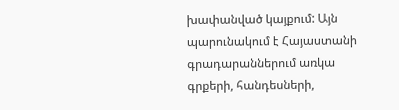խափանված կայքում: Այն պարունակում է Հայաստանի գրադարաններում առկա գրքերի, հանդեսների,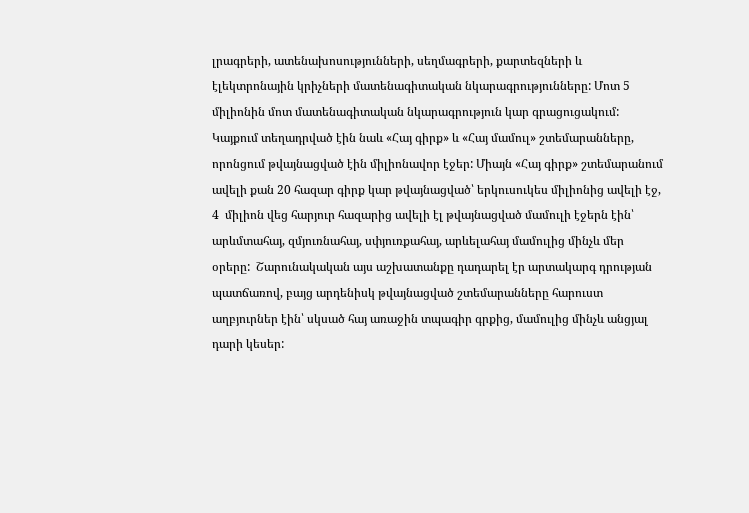լրագրերի, ատենախոսությունների, սեղմագրերի, քարտեզների և էլեկտրոնային կրիչների մատենագիտական նկարագրությունները: Մոտ 5 միլիոնին մոտ մատենագիտական նկարագրություն կար գրացուցակում: Կայքում տեղադրված էին նաև «Հայ գիրք» և «Հայ մամուլ» շտեմարանները, որոնցում թվայնացված էին միլիոնավոր էջեր: Միայն «Հայ գիրք» շտեմարանում ավելի քան 20 հազար գիրք կար թվայնացված՝ երկուսուկես միլիոնից ավելի էջ, 4  միլիոն վեց հարյուր հազարից ավելի էլ թվայնացված մամուլի էջերն էին՝ արևմտահայ, զմյուռնահայ, սփյուռքահայ, արևելահայ մամուլից մինչև մեր օրերը:  Շարունակական այս աշխատանքը դադարել էր արտակարգ դրության պատճառով, բայց արդենիսկ թվայնացված շտեմարանները հարուստ աղբյուրներ էին՝ սկսած հայ առաջին տպագիր գրքից, մամուլից մինչև անցյալ դարի կեսեր: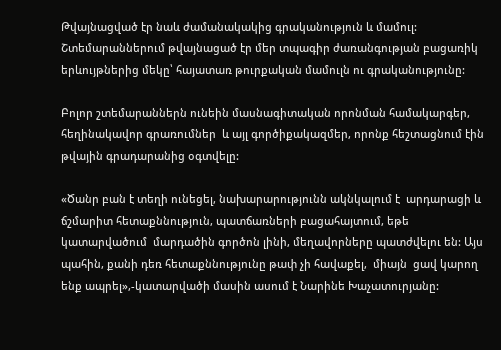Թվայնացված էր նաև ժամանակակից գրականություն և մամուլ: Շտեմարաններում թվայնացած էր մեր տպագիր ժառանգության բացառիկ երևույթներից մեկը՝ հայատառ թուրքական մամուլն ու գրականությունը:

Բոլոր շտեմարաններն ունեին մասնագիտական որոնման համակարգեր, հեղինակավոր գրառումներ  և այլ գործիքակազմեր, որոնք հեշտացնում էին թվային գրադարանից օգտվելը:

«Ծանր բան է տեղի ունեցել, նախարարությունն ակնկալում է  արդարացի և ճշմարիտ հետաքննություն, պատճառների բացահայտում, եթե կատարվածում  մարդածին գործոն լինի, մեղավորները պատժվելու են: Այս պահին, քանի դեռ հետաքննությունը թափ չի հավաքել,  միայն  ցավ կարող ենք ապրել»,-կատարվածի մասին ասում է Նարինե Խաչատուրյանը: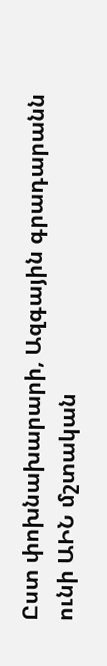Ըստ փոխնախարարի, Ազգային գրադարանն ունի ԱԻՆ մշտական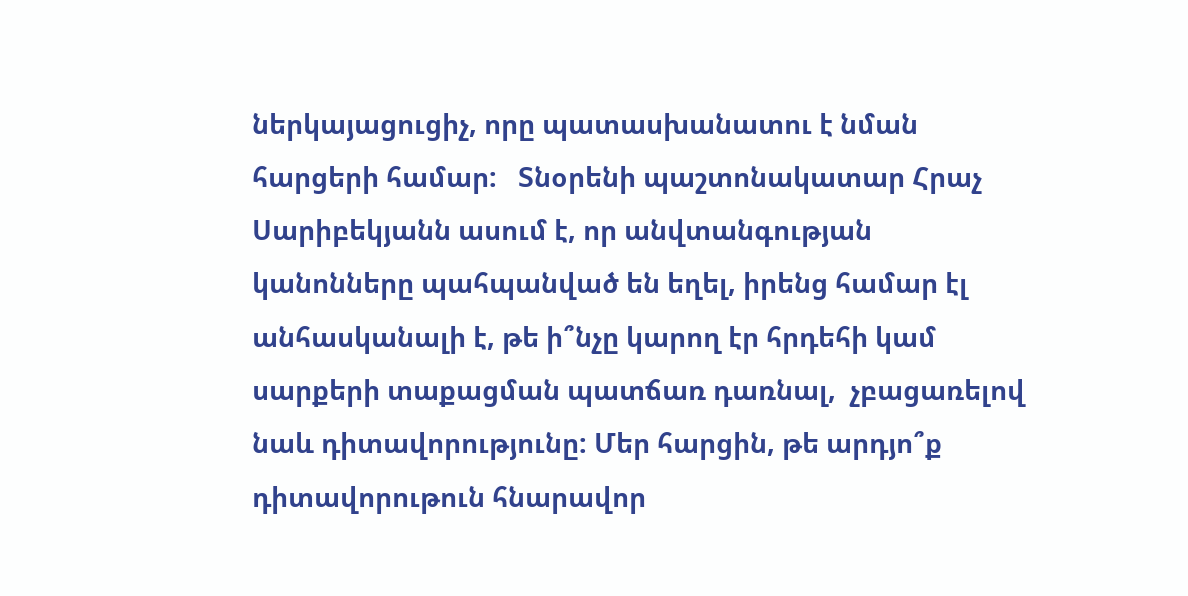ներկայացուցիչ, որը պատասխանատու է նման հարցերի համար:   Տնօրենի պաշտոնակատար Հրաչ Սարիբեկյանն ասում է, որ անվտանգության կանոնները պահպանված են եղել, իրենց համար էլ  անհասկանալի է, թե ի՞նչը կարող էր հրդեհի կամ սարքերի տաքացման պատճառ դառնալ,  չբացառելով նաև դիտավորությունը: Մեր հարցին, թե արդյո՞ք դիտավորութուն հնարավոր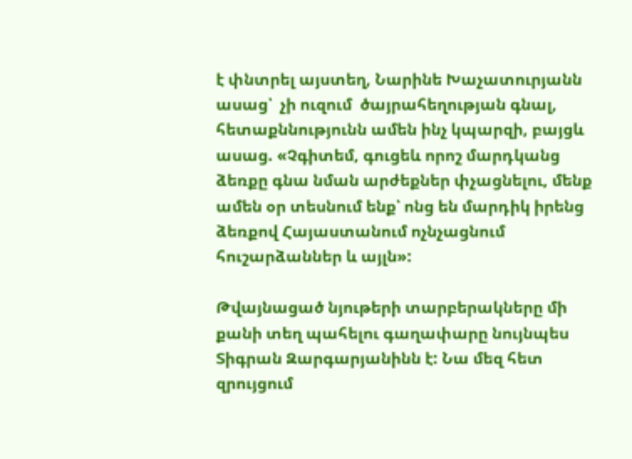է փնտրել այստեղ, Նարինե Խաչատուրյանն ասաց՝  չի ուզում  ծայրահեղության գնալ, հետաքննությունն ամեն ինչ կպարզի, բայցև ասաց. «Չգիտեմ, գուցեև որոշ մարդկանց ձեռքը գնա նման արժեքներ փչացնելու, մենք ամեն օր տեսնում ենք՝ ոնց են մարդիկ իրենց ձեռքով Հայաստանում ոչնչացնում հուշարձաններ և այլն»:

Թվայնացած նյութերի տարբերակները մի քանի տեղ պահելու գաղափարը նույնպես Տիգրան Զարգարյանինն է: Նա մեզ հետ զրույցում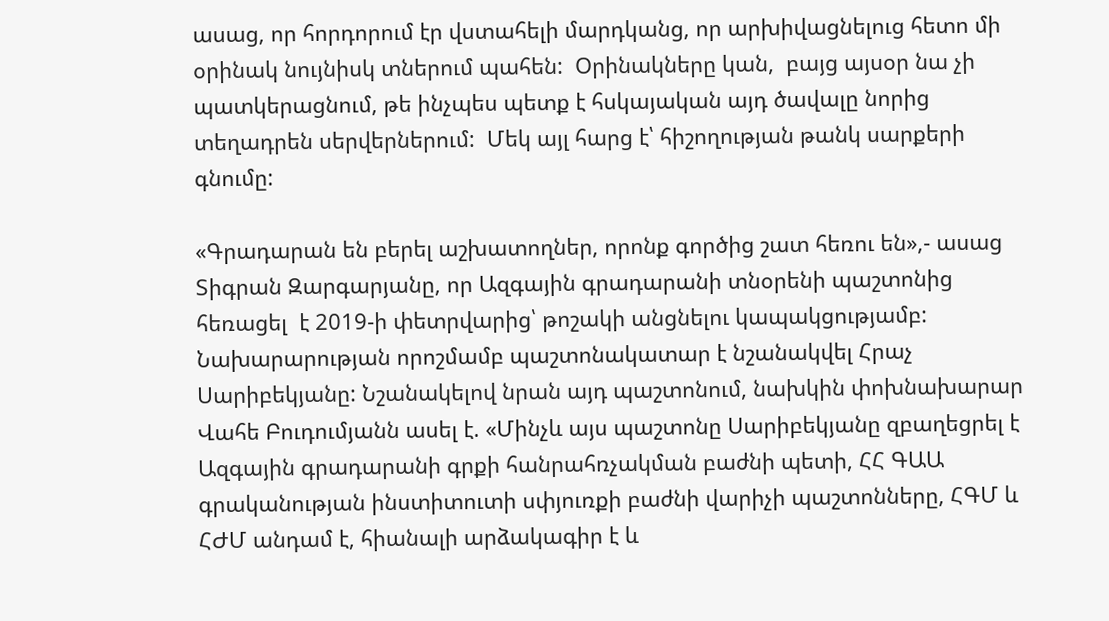ասաց, որ հորդորում էր վստահելի մարդկանց, որ արխիվացնելուց հետո մի օրինակ նույնիսկ տներում պահեն:  Օրինակները կան,  բայց այսօր նա չի պատկերացնում, թե ինչպես պետք է հսկայական այդ ծավալը նորից տեղադրեն սերվերներում:  Մեկ այլ հարց է՝ հիշողության թանկ սարքերի գնումը:

«Գրադարան են բերել աշխատողներ, որոնք գործից շատ հեռու են»,- ասաց  Տիգրան Զարգարյանը, որ Ազգային գրադարանի տնօրենի պաշտոնից հեռացել  է 2019-ի փետրվարից՝ թոշակի անցնելու կապակցությամբ: Նախարարության որոշմամբ պաշտոնակատար է նշանակվել Հրաչ Սարիբեկյանը: Նշանակելով նրան այդ պաշտոնում, նախկին փոխնախարար Վահե Բուդումյանն ասել է. «Մինչև այս պաշտոնը Սարիբեկյանը զբաղեցրել է Ազգային գրադարանի գրքի հանրահռչակման բաժնի պետի, ՀՀ ԳԱԱ գրականության ինստիտուտի սփյուռքի բաժնի վարիչի պաշտոնները, ՀԳՄ և ՀԺՄ անդամ է, հիանալի արձակագիր է և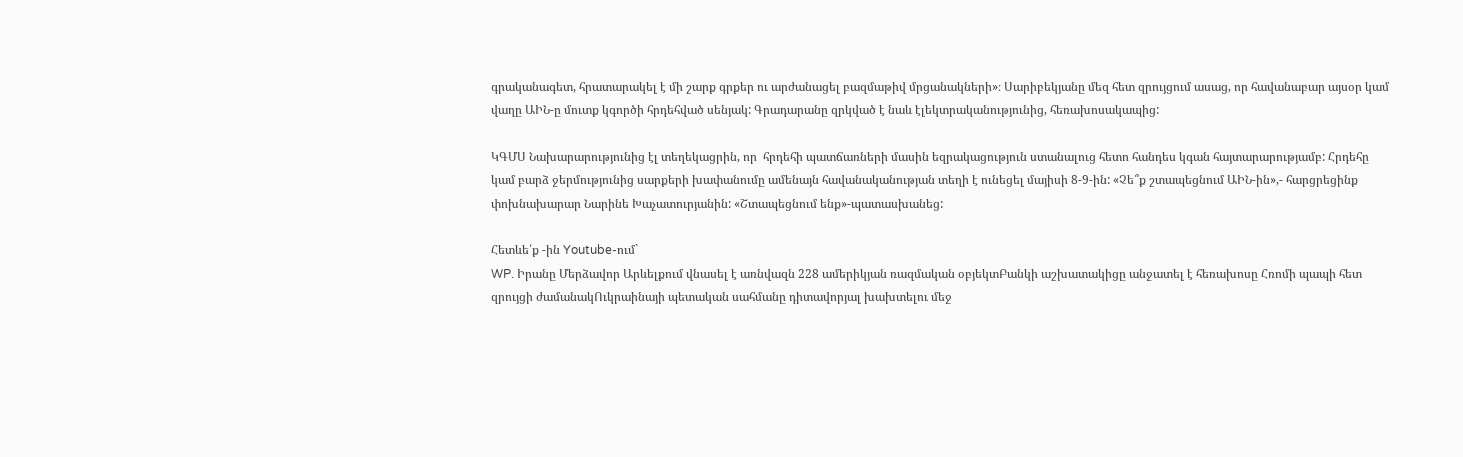գրականագետ, հրատարակել է մի շարք գրքեր ու արժանացել բազմաթիվ մրցանակների»։ Սարիբեկյանը մեզ հետ զրույցում ասաց, որ հավանաբար այսօր կամ վաղը ԱԻՆ-ը մուտք կգործի հրդեհված սենյակ: Գրադարանը զրկված է նաև էլեկտրականությունից, հեռախոսակապից:

ԿԳՄՍ Նախարարությունից էլ տեղեկացրին, որ  հրդեհի պատճառների մասին եզրակացություն ստանալուց հետո հանդես կգան հայտարարությամբ: Հրդեհը կամ բարձ ջերմությունից սարքերի խափանումը ամենայն հավանականության տեղի է ունեցել մայիսի 8-9-ին: «Չե՞ք շտապեցնում ԱԻՆ-ին»,- հարցրեցինք փոխնախարար Նարինե Խաչատուրյանին: «Շտապեցնում ենք»-պատասխանեց:

Հետևե՛ք -ին Youtube-ում`
WP. Իրանը Մերձավոր Արևելքում վնասել է առնվազն 228 ամերիկյան ռազմական օբյեկտԲանկի աշխատակիցը անջատել է հեռախոսը Հռոմի պապի հետ զրույցի ժամանակՈւկրաինայի պետական սահմանը դիտավորյալ խախտելու մեջ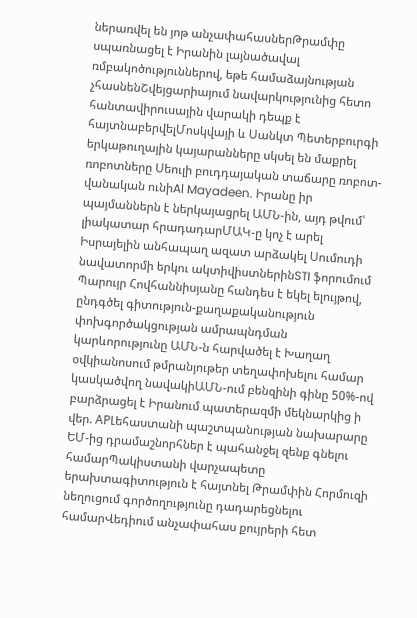ներառվել են յոթ անչափահասներԹրամփը սպառնացել է Իրանին լայնածավալ ռմբակոծություններով, եթե համաձայնության չհասնենՇվեյցարիայում նավարկությունից հետո հանտավիրուսային վարակի դեպք է հայտնաբերվելՄոսկվայի և Սանկտ Պետերբուրգի երկաթուղային կայարանները սկսել են մաքրել ռոբոտները Սեուլի բուդդայական տաճարը ռոբոտ-վանական ունիAl Mayadeen. Իրանը իր պայմաններն է ներկայացրել ԱՄՆ-ին, այդ թվում՝ լիակատար հրադադարՄԱԿ-ը կոչ է արել Իսրայելին անհապաղ ազատ արձակել Սումուդի նավատորմի երկու ակտիվիստներինSTI ֆորումում Պարույր Հովհաննիսյանը հանդես է եկել ելույթով, ընդգծել գիտություն-քաղաքականություն փոխգործակցության ամրապնդման կարևորությունը ԱՄՆ-ն հարվածել է Խաղաղ օվկիանոսում թմրանյութեր տեղափոխելու համար կասկածվող նավակիԱՄՆ-ում բենզինի գինը 50%-ով բարձրացել է Իրանում պատերազմի մեկնարկից ի վեր. APԼեհաստանի պաշտպանության նախարարը ԵՄ-ից դրամաշնորհներ է պահանջել զենք գնելու համարՊակիստանի վարչապետը երախտագիտություն է հայտնել Թրամփին Հորմուզի նեղուցում գործողությունը դադարեցնելու համարՎեդիում անչափահաս քույրերի հետ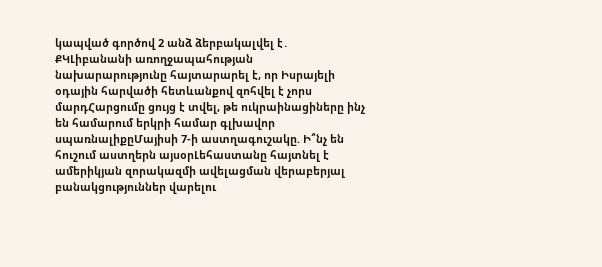կապված գործով 2 անձ ձերբակալվել է․ ՔԿԼիբանանի առողջապահության նախարարությունը հայտարարել է, որ Իսրայելի օդային հարվածի հետևանքով զոհվել է չորս մարդՀարցումը ցույց է տվել, թե ուկրաինացիները ինչ են համարում երկրի համար գլխավոր սպառնալիքըՄայիսի 7-ի աստղագուշակը. Ի՞նչ են հուշում աստղերն այսօրԼեհաստանը հայտնել է ամերիկյան զորակազմի ավելացման վերաբերյալ բանակցություններ վարելու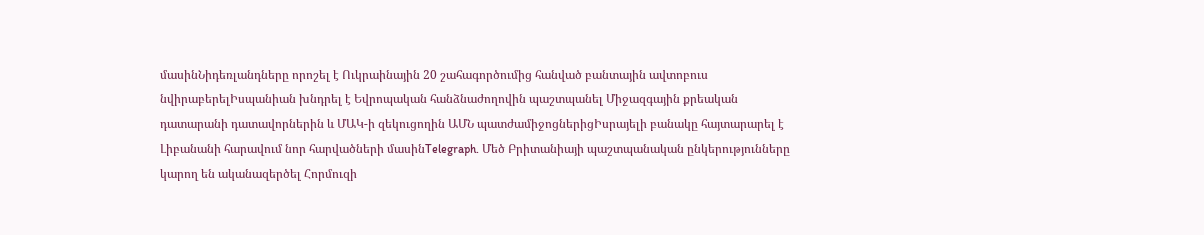մասինՆիդեռլանդները որոշել է Ուկրաինային 20 շահագործումից հանված բանտային ավտոբուս նվիրաբերելԻսպանիան խնդրել է Եվրոպական հանձնաժողովին պաշտպանել Միջազգային քրեական դատարանի դատավորներին և ՄԱԿ-ի զեկուցողին ԱՄՆ պատժամիջոցներիցԻսրայելի բանակը հայտարարել է Լիբանանի հարավում նոր հարվածների մասինTelegraph. Մեծ Բրիտանիայի պաշտպանական ընկերությունները կարող են ականազերծել Հորմուզի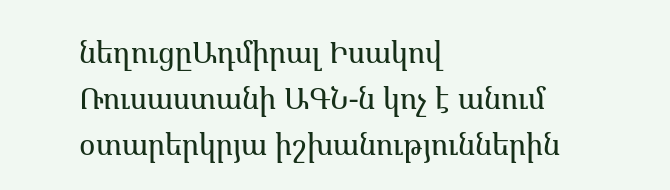նեղուցըԱդմիրալ Իսակով Ռուսաստանի ԱԳՆ-ն կոչ է անում օտարերկրյա իշխանություններին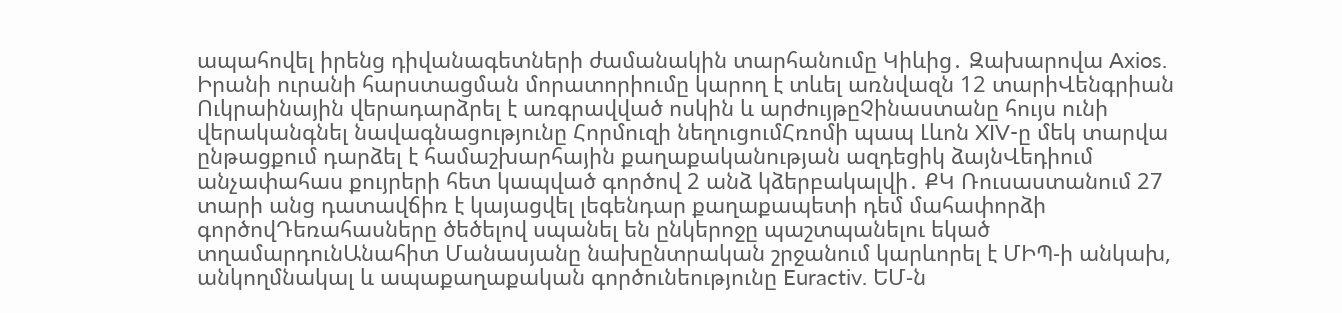ապահովել իրենց դիվանագետների ժամանակին տարհանումը Կիևից․ Զախարովա Axios. Իրանի ուրանի հարստացման մորատորիումը կարող է տևել առնվազն 12 տարիՎենգրիան Ուկրաինային վերադարձրել է առգրավված ոսկին և արժույթըՉինաստանը հույս ունի վերականգնել նավագնացությունը Հորմուզի նեղուցումՀռոմի պապ Լևոն XIV-ը մեկ տարվա ընթացքում դարձել է համաշխարհային քաղաքականության ազդեցիկ ձայնՎեդիում անչափահաս քույրերի հետ կապված գործով 2 անձ կձերբակալվի․ ՔԿ Ռուսաստանում 27 տարի անց դատավճիռ է կայացվել լեգենդար քաղաքապետի դեմ մահափորձի գործովԴեռահասները ծեծելով սպանել են ընկերոջը պաշտպանելու եկած տղամարդունԱնահիտ Մանասյանը նախընտրական շրջանում կարևորել է ՄԻՊ-ի անկախ, անկողմնակալ և ապաքաղաքական գործունեությունը Euractiv. ԵՄ-ն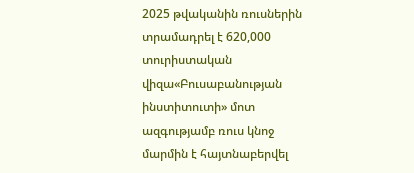2025 թվականին ռուսներին տրամադրել է 620,000 տուրիստական վիզա«Բուսաբանության ինստիտուտի» մոտ ազգությամբ ռուս կնոջ մարմին է հայտնաբերվել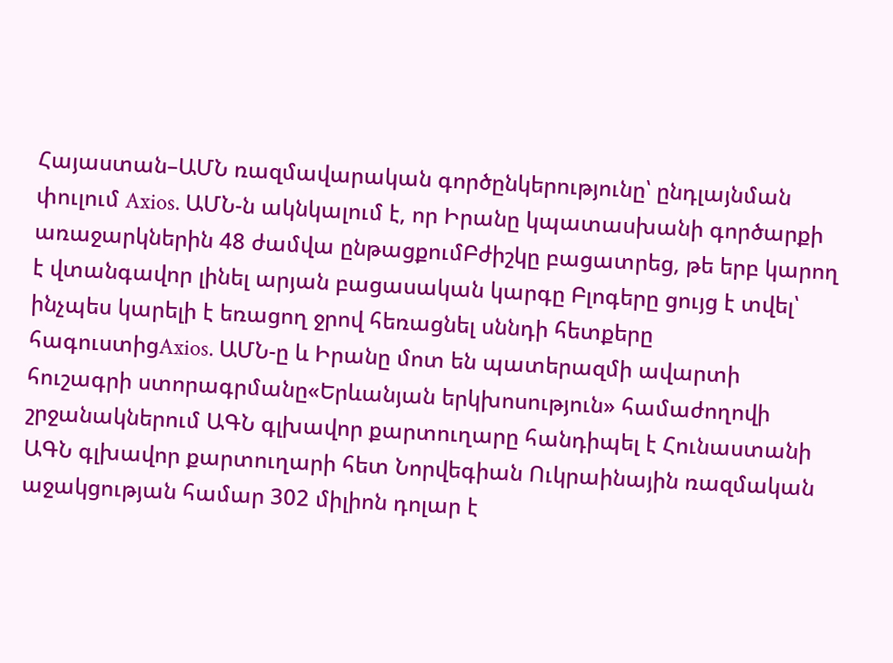Հայաստան–ԱՄՆ ռազմավարական գործընկերությունը՝ ընդլայնման փուլում Axios. ԱՄՆ-ն ակնկալում է, որ Իրանը կպատասխանի գործարքի առաջարկներին 48 ժամվա ընթացքումԲժիշկը բացատրեց, թե երբ կարող է վտանգավոր լինել արյան բացասական կարգը Բլոգերը ցույց է տվել՝ ինչպես կարելի է եռացող ջրով հեռացնել սննդի հետքերը հագուստիցAxios. ԱՄՆ-ը և Իրանը մոտ են պատերազմի ավարտի հուշագրի ստորագրմանը«Երևանյան երկխոսություն» համաժողովի շրջանակներում ԱԳՆ գլխավոր քարտուղարը հանդիպել է Հունաստանի ԱԳՆ գլխավոր քարտուղարի հետ Նորվեգիան Ուկրաինային ռազմական աջակցության համար 302 միլիոն դոլար է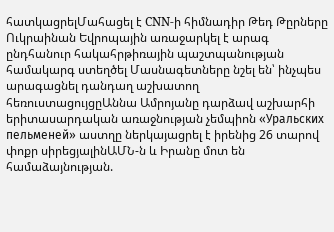հատկացրելՄահացել է CNN-ի հիմնադիր Թեդ Թըրները Ուկրաինան Եվրոպային առաջարկել է արագ ընդհանուր հակահրթիռային պաշտպանության համակարգ ստեղծել Մասնագետները նշել են՝ ինչպես արագացնել դանդաղ աշխատող հեռուստացույցըԱննա Ամրոյանը դարձավ աշխարհի երիտասարդական առաջնության չեմպիոն «Уральских пельменей» աստղը ներկայացրել է իրենից 26 տարով փոքր սիրեցյալինԱՄՆ-ն և Իրանը մոտ են համաձայնության.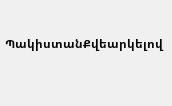ՊակիստանՔվեարկելով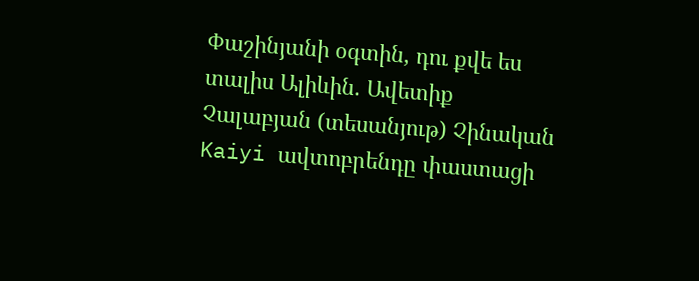Փաշինյանի օգտին, դու քվե ես տալիս Ալիևին. Ավետիք Չալաբյան (տեսանյութ) Չինական Kaiyi ավտոբրենդը փաստացի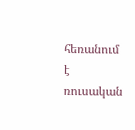հեռանում է ռուսական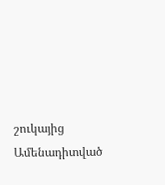շուկայից
Ամենադիտված